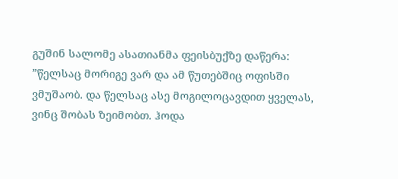გუშინ სალომე ასათიანმა ფეისბუქზე დაწერა:
”წელსაც მორიგე ვარ და ამ წუთებშიც ოფისში ვმუშაობ. და წელსაც ასე მოგილოცავდით ყველას, ვინც შობას ზეიმობთ. ჰოდა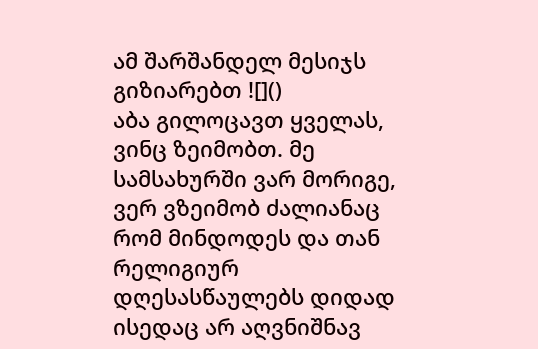ამ შარშანდელ მესიჯს გიზიარებთ ![]()
აბა გილოცავთ ყველას, ვინც ზეიმობთ. მე სამსახურში ვარ მორიგე, ვერ ვზეიმობ ძალიანაც რომ მინდოდეს და თან რელიგიურ დღესასწაულებს დიდად ისედაც არ აღვნიშნავ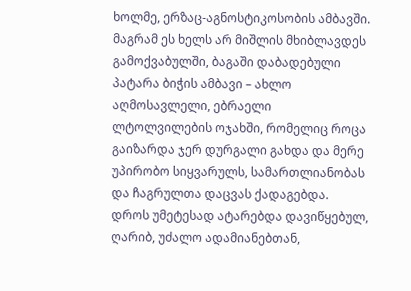ხოლმე, ერზაც-აგნოსტიკოსობის ამბავში. მაგრამ ეს ხელს არ მიშლის მხიბლავდეს გამოქვაბულში, ბაგაში დაბადებული პატარა ბიჭის ამბავი – ახლო აღმოსავლელი, ებრაელი ლტოლვილების ოჯახში, რომელიც როცა გაიზარდა ჯერ დურგალი გახდა და მერე უპირობო სიყვარულს, სამართლიანობას და ჩაგრულთა დაცვას ქადაგებდა. დროს უმეტესად ატარებდა დავიწყებულ, ღარიბ, უძალო ადამიანებთან,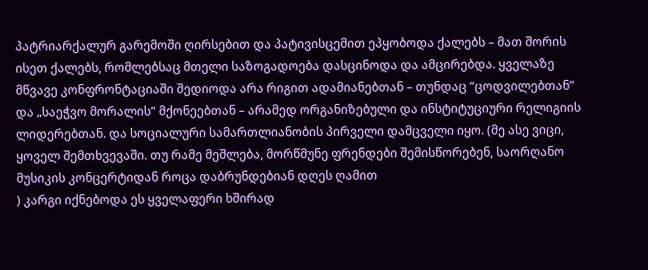პატრიარქალურ გარემოში ღირსებით და პატივისცემით ეპყობოდა ქალებს – მათ შორის ისეთ ქალებს, რომლებსაც მთელი საზოგადოება დასცინოდა და ამცირებდა. ყველაზე მწვავე კონფრონტაციაში შედიოდა არა რიგით ადამიანებთან – თუნდაც “ცოდვილებთან” და „საეჭვო მორალის“ მქონეებთან – არამედ ორგანიზებული და ინსტიტუციური რელიგიის ლიდერებთან. და სოციალური სამართლიანობის პირველი დამცველი იყო. (მე ასე ვიცი, ყოველ შემთხვევაში. თუ რამე მეშლება, მორწმუნე ფრენდები შემისწორებენ, საორღანო მუსიკის კონცერტიდან როცა დაბრუნდებიან დღეს ღამით
) კარგი იქნებოდა ეს ყველაფერი ხშირად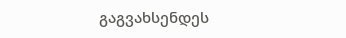გაგვახსენდეს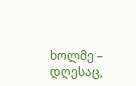ხოლმე – დღესაც,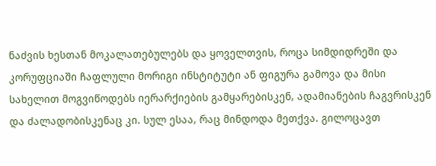ნაძვის ხესთან მოკალათებულებს და ყოველთვის, როცა სიმდიდრეში და კორუფციაში ჩაფლული მორიგი ინსტიტუტი ან ფიგურა გამოვა და მისი სახელით მოგვიწოდებს იერარქიების გამყარებისკენ, ადამიანების ჩაგვრისკენ და ძალადობისკენაც კი. სულ ესაა, რაც მინდოდა მეთქვა. გილოცავთ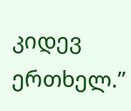კიდევ ერთხელ.”